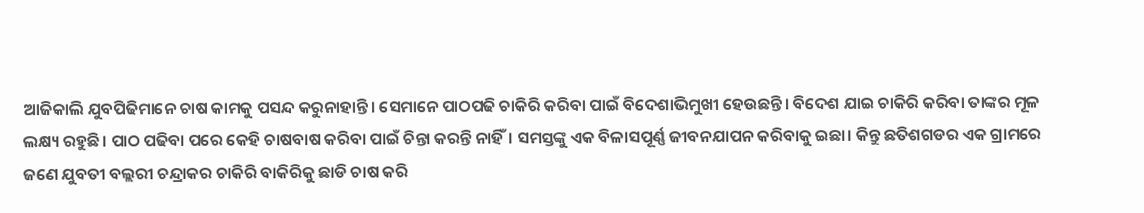ଆଜିକାଲି ଯୁବପିଢିମାନେ ଚାଷ କାମକୁ ପସନ୍ଦ କରୁନାହାନ୍ତି। ସେମାନେ ପାଠପଢି ଚାକିରି କରିବା ପାଇଁ ବିଦେଶାଭିମୁଖୀ ହେଉଛନ୍ତି। ବିଦେଶ ଯାଇ ଚାକିରି କରିବା ତାଙ୍କର ମୂଳ ଲକ୍ଷ୍ୟ ରହୁଛି। ପାଠ ପଢିବା ପରେ କେହି ଚାଷବାଷ କରିବା ପାଇଁ ଚିନ୍ତା କରନ୍ତି ନାହିଁ। ସମସ୍ତଙ୍କୁ ଏକ ବିଳାସପୂର୍ଣ୍ଣ ଜୀବନଯାପନ କରିବାକୁ ଇଛା। କିନ୍ତୁ ଛତିଶଗଡର ଏକ ଗ୍ରାମରେ ଜଣେ ଯୁବତୀ ବଲ୍ଲରୀ ଚନ୍ଦ୍ରାକର ଚାକିରି ବାକିରିକୁ ଛାଡି ଚାଷ କରି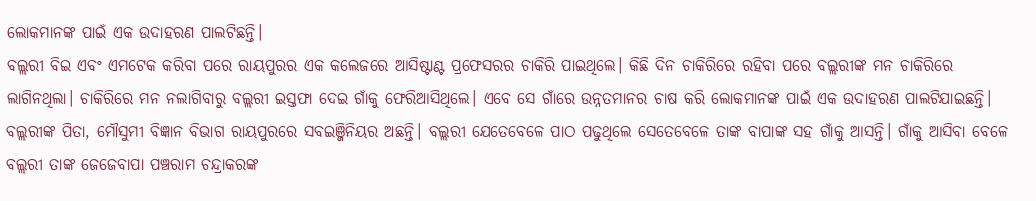ଲୋକମାନଙ୍କ ପାଇଁ ଏକ ଉଦାହରଣ ପାଲଟିଛନ୍ତି।
ବଲ୍ଲରୀ ବିଇ ଏବଂ ଏମଟେକ କରିବା ପରେ ରାୟପୁରର ଏକ କଲେଜରେ ଆସିଷ୍ଟାଣ୍ଟ ପ୍ରଫେସରର ଚାକିରି ପାଇଥିଲେ। କିଛି ଦିନ ଚାକିରିରେ ରହିବା ପରେ ବଲ୍ଲରୀଙ୍କ ମନ ଚାକିରିରେ ଲାଗିନଥିଲା। ଚାକିରିରେ ମନ ନଲାଗିବାରୁ ବଲ୍ଲରୀ ଇସ୍ତଫା ଦେଇ ଗାଁକୁ ଫେରିଆସିଥିଲେ। ଏବେ ସେ ଗାଁରେ ଉନ୍ନତମାନର ଚାଷ କରି ଲୋକମାନଙ୍କ ପାଇଁ ଏକ ଉଦାହରଣ ପାଲଟିଯାଇଛନ୍ତି।
ବଲ୍ଲରୀଙ୍କ ପିତା, ମୌସୁମୀ ବିଜ୍ଞାନ ବିଭାଗ ରାୟପୁରରେ ସବଇଞ୍ଜିନିୟର ଅଛନ୍ତି। ବଲ୍ଲରୀ ଯେତେବେଳେ ପାଠ ପଢୁଥିଲେ ସେତେବେଳେ ତାଙ୍କ ବାପାଙ୍କ ସହ ଗାଁକୁ ଆସନ୍ତି। ଗାଁକୁ ଆସିବା ବେଳେ ବଲ୍ଲରୀ ତାଙ୍କ ଜେଜେବାପା ପଞ୍ଚରାମ ଚନ୍ଦ୍ରାକରଙ୍କ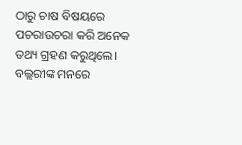ଠାରୁ ଚାଷ ବିଷୟରେ ପଚରାଉଚରା କରି ଅନେକ ତଥ୍ୟ ଗ୍ରହଣ କରୁଥିଲେ। ବଲ୍ଲରୀଙ୍କ ମନରେ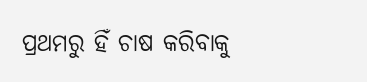ପ୍ରଥମରୁ ହିଁ ଚାଷ କରିବାକୁ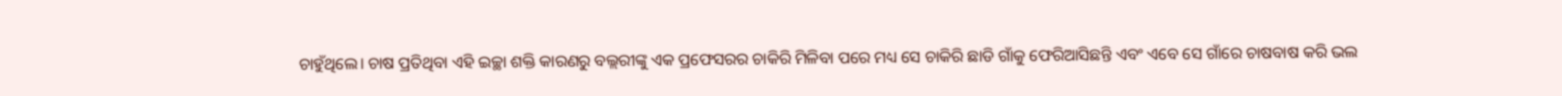ଚାହୁଁଥିଲେ। ଚାଷ ପ୍ରତିଥିବା ଏହି ଇଚ୍ଛା ଶକ୍ତି କାରଣରୁ ବଲ୍ଲରୀଙ୍କୁ ଏକ ପ୍ରଫେସରର ଚାକିରି ମିଳିବା ପରେ ମଧ୍ୟ ସେ ଚାକିରି ଛାଡି ଗାଁକୁ ଫେରିଆସିଛନ୍ତି ଏବଂ ଏବେ ସେ ଗାଁରେ ଚାଷବାଷ କରି ଭଲ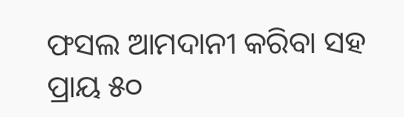ଫସଲ ଆମଦାନୀ କରିବା ସହ ପ୍ରାୟ ୫୦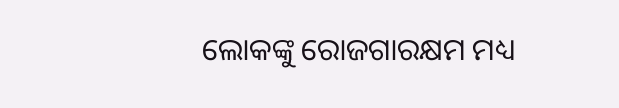ଲୋକଙ୍କୁ ରୋଜଗାରକ୍ଷମ ମଧ୍ୟ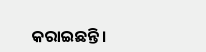କରାଇଛନ୍ତି।